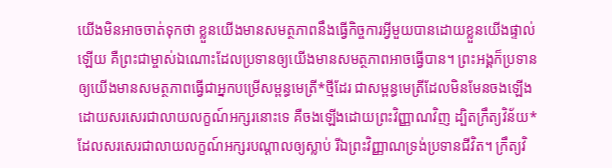យើងមិនអាចចាត់ទុកថា ខ្លួនយើងមានសមត្ថភាពនឹងធ្វើកិច្ចការអ្វីមួយបានដោយខ្លួនយើងផ្ទាល់ឡើយ គឺព្រះជាម្ចាស់ឯណោះដែលប្រទានឲ្យយើងមានសមត្ថភាពអាចធ្វើបាន។ ព្រះអង្គក៏ប្រទានឲ្យយើងមានសមត្ថភាពធ្វើជាអ្នកបម្រើសម្ពន្ធមេត្រី*ថ្មីដែរ ជាសម្ពន្ធមេត្រីដែលមិនមែនចងឡើង ដោយសរសេរជាលាយលក្ខណ៍អក្សរនោះទេ គឺចងឡើងដោយព្រះវិញ្ញាណវិញ ដ្បិតក្រឹត្យវិន័យ*ដែលសរសេរជាលាយលក្ខណ៍អក្សរបណ្ដាលឲ្យស្លាប់ រីឯព្រះវិញ្ញាណទ្រង់ប្រទានជីវិត។ ក្រឹត្យវិ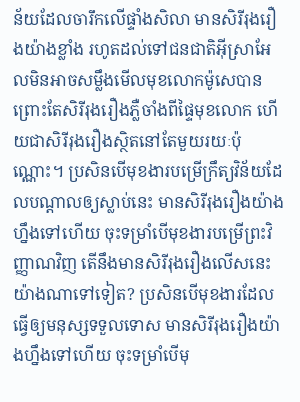ន័យដែលចារឹកលើផ្ទាំងសិលា មានសិរីរុងរឿងយ៉ាងខ្លាំង រហូតដល់ទៅជនជាតិអ៊ីស្រាអែលមិនអាចសម្លឹងមើលមុខលោកម៉ូសេបាន ព្រោះតែសិរីរុងរឿងភ្លឺចាំងពីផ្ទៃមុខលោក ហើយជាសិរីរុងរឿងស្ថិតនៅតែមួយរយៈប៉ុណ្ណោះ។ ប្រសិនបើមុខងារបម្រើក្រឹត្យវិន័យដែលបណ្ដាលឲ្យស្លាប់នេះ មានសិរីរុងរឿងយ៉ាងហ្នឹងទៅហើយ ចុះទម្រាំបើមុខងារបម្រើព្រះវិញ្ញាណវិញ តើនឹងមានសិរីរុងរឿងលើសនេះយ៉ាងណាទៅទៀត? ប្រសិនបើមុខងារដែលធ្វើឲ្យមនុស្សទទួលទោស មានសិរីរុងរឿងយ៉ាងហ្នឹងទៅហើយ ចុះទម្រាំបើមុ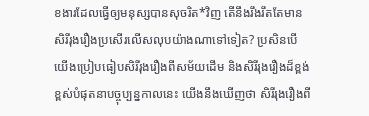ខងារដែលធ្វើឲ្យមនុស្សបានសុចរិត*វិញ តើនឹងរឹងរឹតតែមានសិរីរុងរឿងប្រសើរលើសលុបយ៉ាងណាទៅទៀត? ប្រសិនបើយើងប្រៀបធៀបសិរីរុងរឿងពីសម័យដើម និងសិរីរុងរឿងដ៏ខ្ពង់ខ្ពស់បំផុតនាបច្ចុប្បន្នកាលនេះ យើងនឹងឃើញថា សិរីរុងរឿងពី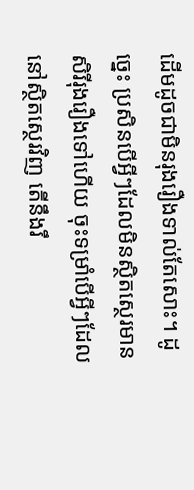ដើមដូចជាមិនរុងរឿងទាល់តែសោះ។ ដូច្នេះ ប្រសិនបើអ្វីៗដែលមិនស្ថិតស្ថេរមានសិរីរុងរឿងទៅហើយ ចុះទម្រាំបើអ្វីៗដែលនៅស្ថិតស្ថេរវិញ តើនឹងរឹ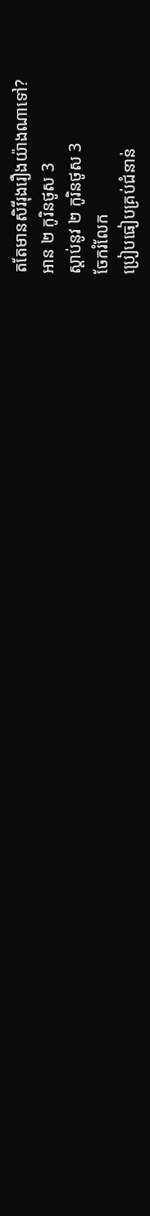តតែមានសិរីរុងរឿងយ៉ាងណាទៅ?
អាន ២ កូរិនថូស 3
ស្ដាប់នូវ ២ កូរិនថូស 3
ចែករំលែក
ប្រៀបធៀបគ្រប់ជំនាន់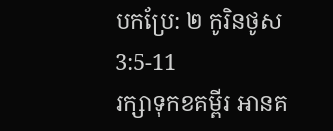បកប្រែ: ២ កូរិនថូស 3:5-11
រក្សាទុកខគម្ពីរ អានគ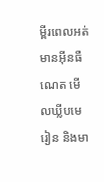ម្ពីរពេលអត់មានអ៊ីនធឺណេត មើលឃ្លីបមេរៀន និងមា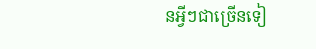នអ្វីៗជាច្រើនទៀ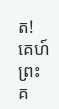ត!
គេហ៍
ព្រះគ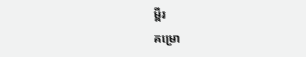ម្ពីរ
គម្រោ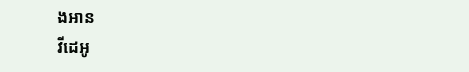ងអាន
វីដេអូ